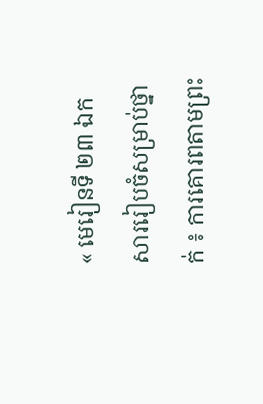« មេរៀនទី ២៣ ឯកសាររៀបចំសម្រាប់ថ្នាក់ ៖ ការគោរពតាមព្រះ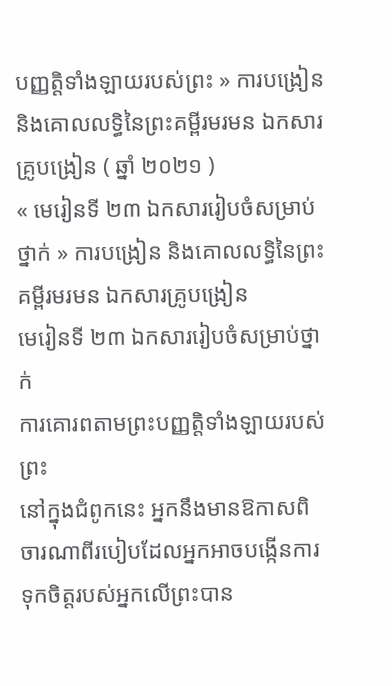បញ្ញតិ្តទាំងឡាយរបស់ព្រះ » ការបង្រៀន និងគោលលទ្ធិនៃព្រះគម្ពីរមរមន ឯកសារគ្រូបង្រៀន ( ឆ្នាំ ២០២១ )
« មេរៀនទី ២៣ ឯកសាររៀបចំសម្រាប់ថ្នាក់ » ការបង្រៀន និងគោលលទ្ធិនៃព្រះគម្ពីរមរមន ឯកសារគ្រូបង្រៀន
មេរៀនទី ២៣ ឯកសាររៀបចំសម្រាប់ថ្នាក់
ការគោរពតាមព្រះបញ្ញតិ្តទាំងឡាយរបស់ព្រះ
នៅក្នុងជំពូកនេះ អ្នកនឹងមានឱកាសពិចារណាពីរបៀបដែលអ្នកអាចបង្កើនការទុកចិត្តរបស់អ្នកលើព្រះបាន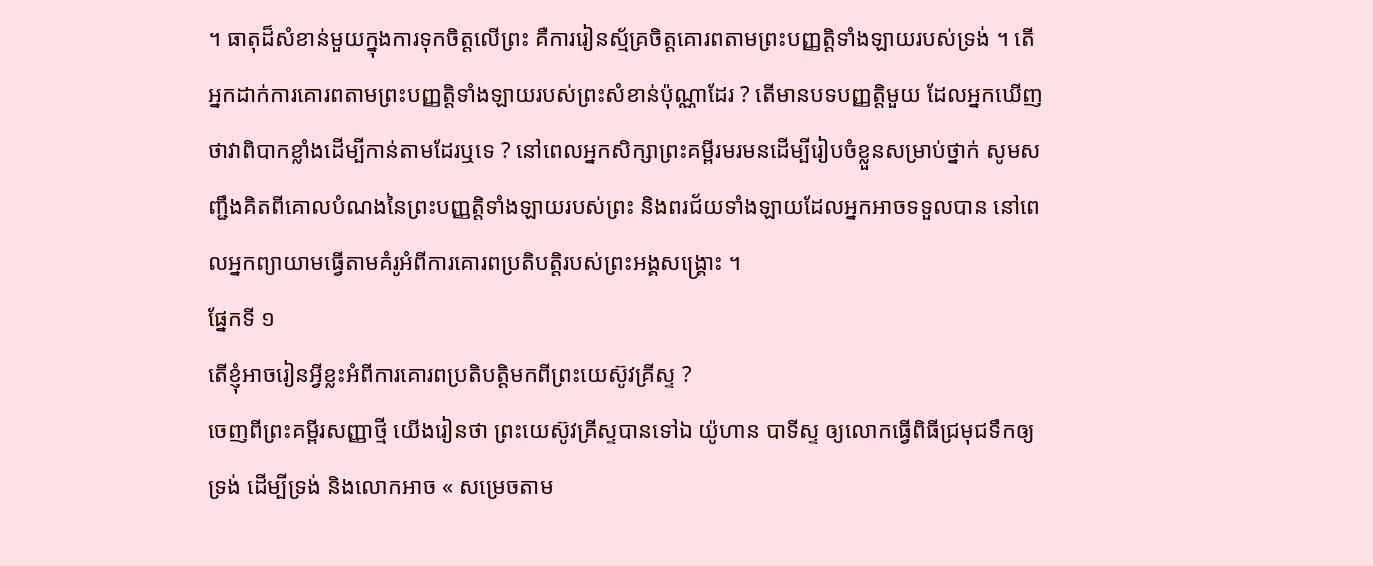។ ធាតុដ៏សំខាន់មួយក្នុងការទុកចិត្តលើព្រះ គឺការរៀនស្ម័គ្រចិត្តគោរពតាមព្រះបញ្ញត្តិទាំងឡាយរបស់ទ្រង់ ។ តើអ្នកដាក់ការគោរពតាមព្រះបញ្ញតិ្តទាំងឡាយរបស់ព្រះសំខាន់ប៉ុណ្ណាដែរ ? តើមានបទបញ្ញត្តិមួយ ដែលអ្នកឃើញថាវាពិបាកខ្លាំងដើម្បីកាន់តាមដែរឬទេ ? នៅពេលអ្នកសិក្សាព្រះគម្ពីរមរមនដើម្បីរៀបចំខ្លួនសម្រាប់ថ្នាក់ សូមសញ្ជឹងគិតពីគោលបំណងនៃព្រះបញ្ញតិ្តទាំងឡាយរបស់ព្រះ និងពរជ័យទាំងឡាយដែលអ្នកអាចទទួលបាន នៅពេលអ្នកព្យាយាមធ្វើតាមគំរូអំពីការគោរពប្រតិបត្តិរបស់ព្រះអង្គសង្គ្រោះ ។
ផ្នែកទី ១
តើខ្ញុំអាចរៀនអ្វីខ្លះអំពីការគោរពប្រតិបត្តិមកពីព្រះយេស៊ូវគ្រីស្ទ ?
ចេញពីព្រះគម្ពីរសញ្ញាថ្មី យើងរៀនថា ព្រះយេស៊ូវគ្រីស្ទបានទៅឯ យ៉ូហាន បាទីស្ទ ឲ្យលោកធ្វើពិធីជ្រមុជទឹកឲ្យទ្រង់ ដើម្បីទ្រង់ និងលោកអាច « សម្រេចតាម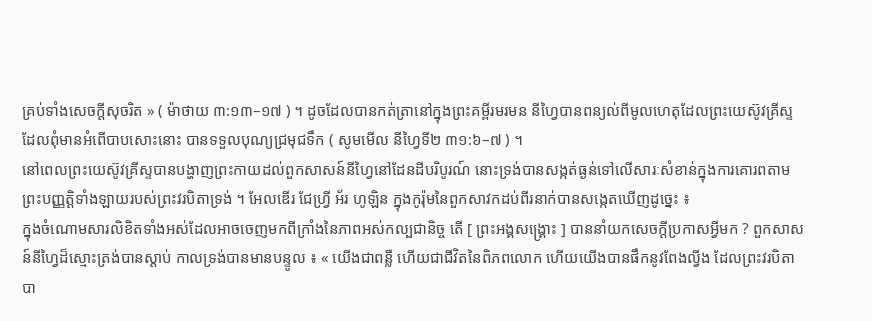គ្រប់ទាំងសេចក្តីសុចរិត » ( ម៉ាថាយ ៣:១៣–១៧ ) ។ ដូចដែលបានកត់ត្រានៅក្នុងព្រះគម្ពីរមរមន នីហ្វៃបានពន្យល់ពីមូលហេតុដែលព្រះយេស៊ូវគ្រីស្ទ ដែលពុំមានអំពើបាបសោះនោះ បានទទួលបុណ្យជ្រមុជទឹក ( សូមមើល នីហ្វៃទី២ ៣១:៦–៧ ) ។
នៅពេលព្រះយេស៊ូវគ្រីស្ទបានបង្ហាញព្រះកាយដល់ពួកសាសន៍នីហ្វៃនៅដែនដីបរិបូរណ៍ នោះទ្រង់បានសង្កត់ធ្ងន់ទៅលើសារៈសំខាន់ក្នុងការគោរពតាមព្រះបញ្ញត្តិទាំងឡាយរបស់ព្រះវរបិតាទ្រង់ ។ អែលឌើរ ជែហ្វ្រី អ័រ ហូឡិន ក្នុងកូរ៉ុមនៃពួកសាវកដប់ពីរនាក់បានសង្កេតឃើញដូច្នេះ ៖
ក្នុងចំណោមសារលិខិតទាំងអស់ដែលអាចចេញមកពីក្រាំងនៃភាពអស់កល្បជានិច្ច តើ [ ព្រះអង្គសង្គ្រោះ ] បាននាំយកសេចក្ដីប្រកាសអ្វីមក ? ពួកសាសន៍នីហ្វៃដ៏ស្មោះត្រង់បានស្ដាប់ កាលទ្រង់បានមានបន្ទូល ៖ « យើងជាពន្លឺ ហើយជាជីវិតនៃពិភពលោក ហើយយើងបានផឹកនូវពែងល្វីង ដែលព្រះវរបិតាបា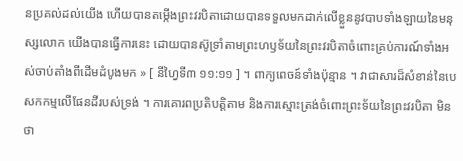នប្រគល់ដល់យើង ហើយបានតម្កើងព្រះវរបិតាដោយបានទទួលមកដាក់លើខ្លួននូវបាបទាំងឡាយនៃមនុស្សលោក យើងបានធ្វើការនេះ ដោយបានស៊ូទ្រាំតាមព្រះហឫទ័យនៃព្រះវរបិតាចំពោះគ្រប់ការណ៍ទាំងអស់ចាប់តាំងពីដើមដំបូងមក » [ នីហ្វៃទី៣ ១១:១១ ] ។ ពាក្យពេចន៍ទាំងប៉ុន្មាន ។ វាជាសារដ៏សំខាន់នៃបេសកកម្មលើផែនដីរបស់ទ្រង់ ។ ការគោរពប្រតិបត្តិតាម និងការស្មោះត្រង់ចំពោះព្រះទ័យនៃព្រះវរបិតា មិនថា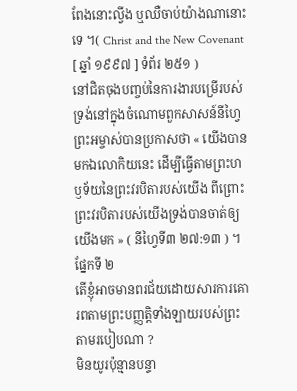ពែងនោះលី្វង ឬឈឺចាប់យ៉ាងណានោះទេ ។( Christ and the New Covenant [ ឆ្នាំ ១៩៩៧ ] ទំព័រ ២៥១ )
នៅជិតចុងបញ្ចប់នៃការងារបម្រើរបស់ទ្រង់នៅក្នុងចំណោមពួកសាសន៍នីហ្វៃ ព្រះអម្ចាស់បានប្រកាសថា « យើងបានមកឯលោកិយនេះ ដើម្បីធ្វើតាមព្រះហឫទ័យនៃព្រះវរបិតារបស់យើង ពីព្រោះព្រះវរបិតារបស់យើងទ្រង់បានចាត់ឲ្យយើងមក » ( នីហ្វៃទី៣ ២៧:១៣ ) ។
ផ្នែកទី ២
តើខ្ញុំអាចមានពរជ័យដោយសារការគោរពតាមព្រះបញ្ញត្តិទាំងឡាយរបស់ព្រះតាមរបៀបណា ?
មិនយូរប៉ុន្មានបន្ទា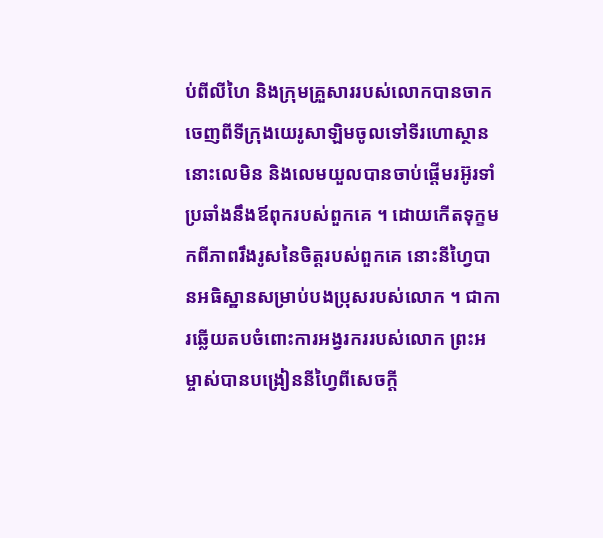ប់ពីលីហៃ និងក្រុមគ្រួសាររបស់លោកបានចាកចេញពីទីក្រុងយេរូសាឡិមចូលទៅទីរហោស្ថាន នោះលេមិន និងលេមយួលបានចាប់ផ្ដើមរអ៊ូរទាំប្រឆាំងនឹងឪពុករបស់ពួកគេ ។ ដោយកើតទុក្ខមកពីភាពរឹងរូសនៃចិត្តរបស់ពួកគេ នោះនីហ្វៃបានអធិស្ឋានសម្រាប់បងប្រុសរបស់លោក ។ ជាការឆ្លើយតបចំពោះការអង្វរកររបស់លោក ព្រះអម្ចាស់បានបង្រៀននីហ្វៃពីសេចក្ដី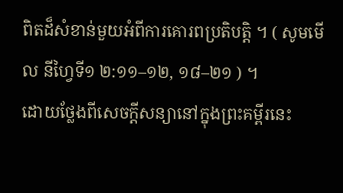ពិតដ៏សំខាន់មួយអំពីការគោរពប្រតិបត្តិ ។ ( សូមមើល នីហ្វៃទី១ ២:១១–១២, ១៨–២១ ) ។
ដោយថ្លែងពីសេចក្ដីសន្យានៅក្នុងព្រះគម្ពីរនេះ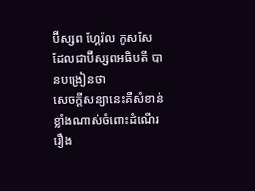ប៊ីស្សព ហ្គែរ៉ល កូសសែ ដែលជាប៊ីស្សពអធិបតី បានបង្រៀនថា
សេចក្ដីសន្យានេះគឺសំខាន់ខ្លាំងណាស់ចំពោះដំណើររឿង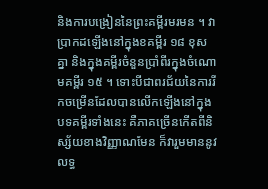និងការបង្រៀននៃព្រះគម្ពីរមរមន ។ វាប្រាកដឡើងនៅក្នុងខគម្ពីរ ១៨ ខុសគ្នា និងក្នុងគម្ពីរចំនួនប្រាំពីរក្នុងចំណោមគម្ពីរ ១៥ ។ ទោះបីជាពរជ័យនៃការរីកចម្រើនដែលបានលើកឡើងនៅក្នុងបទគម្ពីរទាំងនេះ គឺភាគច្រើនកើតពីនិស្ស័យខាងវិញ្ញាណមែន ក៏វារួមមាននូវលទ្ធ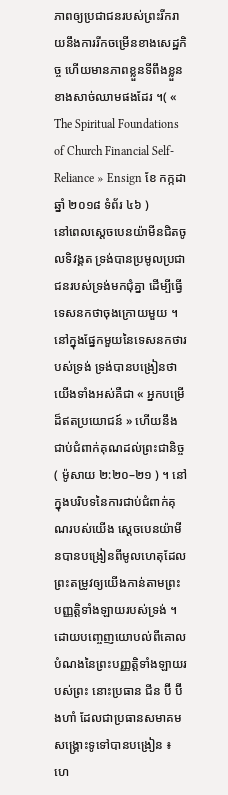ភាពឲ្យប្រជាជនរបស់ព្រះរីករាយនឹងការរីកចម្រើនខាងសេដ្ឋកិច្ច ហើយមានភាពខ្លួនទីពឹងខ្លួនខាងសាច់ឈាមផងដែរ ។( « The Spiritual Foundations of Church Financial Self-Reliance » Ensign ខែ កក្កដា ឆ្នាំ ២០១៨ ទំព័រ ៤៦ )
នៅពេលស្ដេចបេនយ៉ាមីនជិតចូលទិវង្គត ទ្រង់បានប្រមូលប្រជាជនរបស់ទ្រង់មកជុំគ្នា ដើម្បីធ្វើទេសនកថាចុងក្រោយមួយ ។ នៅក្នុងផ្នែកមួយនៃទេសនកថារបស់ទ្រង់ ទ្រង់បានបង្រៀនថា យើងទាំងអស់គឺជា « អ្នកបម្រើដ៏ឥតប្រយោជន៍ » ហើយនឹងជាប់ជំពាក់គុណដល់ព្រះជានិច្ច ( ម៉ូសាយ ២:២០–២១ ) ។ នៅក្នុងបរិបទនៃការជាប់ជំពាក់គុណរបស់យើង ស្ដេចបេនយ៉ាមីនបានបង្រៀនពីមូលហេតុដែលព្រះតម្រូវឲ្យយើងកាន់តាមព្រះបញ្ញត្តិទាំងឡាយរបស់ទ្រង់ ។
ដោយបញ្ចេញយោបល់ពីគោលបំណងនៃព្រះបញ្ញត្តិទាំងឡាយរបស់ព្រះ នោះប្រធាន ជីន ប៊ី ប៊ីងហាំ ដែលជាប្រធានសមាគមសង្គ្រោះទូទៅបានបង្រៀន ៖
ហេ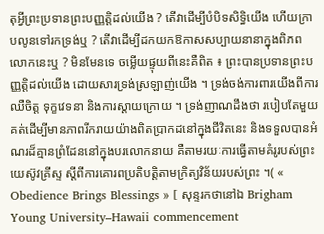តុអ្វីព្រះប្រទានព្រះបញ្ញត្តិដល់យើង ? តើវាដើម្បីបំបិទសិទ្ធិយើង ហើយក្រាបលូនទៅរកទ្រង់ឬ ? តើវាដើម្បីដកយកឱកាសសប្បាយនានាក្នុងពិភពលោកនេះឬ ? មិនមែនទេ ចម្លើយផ្ទុយពីនេះគឺពិត ៖ ព្រះបានប្រទានព្រះបញ្ញត្តិដល់យើង ដោយសារទ្រង់ស្រឡាញ់យើង ។ ទ្រង់ចង់ការពារយើងពីការឈឺចិត្ត ទុក្ខវេទនា និងការស្ដាយក្រោយ ។ ទ្រង់ញាណដឹងថា របៀបតែមួយគត់ដើម្បីមានភាពរីករាយយ៉ាងពិតប្រាកដនៅក្នុងជីវិតនេះ និងទទួលបានអំណរដ៏គ្មានព្រំដែននៅក្នុងបរលោកនាយ គឺតាមរយៈការធ្វើតាមគំរូរបស់ព្រះយេស៊ូវគ្រីស្ទ ស្ដីពីការគោរពប្រតិបត្តិតាមក្រិត្យវិន័យរបស់ព្រះ ។( « Obedience Brings Blessings » [ សុន្ទរកថានៅឯ Brigham Young University–Hawaii commencement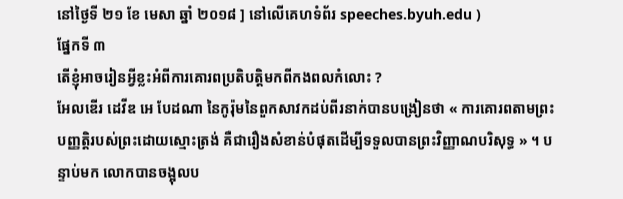នៅថ្ងៃទី ២១ ខែ មេសា ឆ្នាំ ២០១៨ ] នៅលើគេហទំព័រ speeches.byuh.edu )
ផ្នែកទី ៣
តើខ្ញុំអាចរៀនអ្វីខ្លះអំពីការគោរពប្រតិបត្តិមកពីកងពលកំលោះ ?
អែលឌើរ ដេវីឌ អេ បែដណា នៃកូរ៉ុមនៃពួកសាវកដប់ពីរនាក់បានបង្រៀនថា « ការគោរពតាមព្រះបញ្ញត្តិរបស់ព្រះដោយស្មោះត្រង់ គឺជារឿងសំខាន់បំផុតដើម្បីទទួលបានព្រះវិញ្ញាណបរិសុទ្ធ » ។ បន្ទាប់មក លោកបានចង្អុលប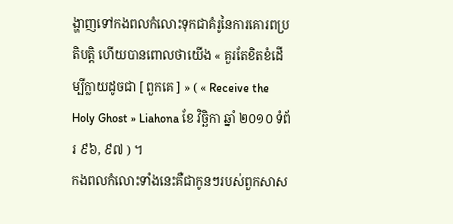ង្ហាញទៅកងពលកំលោះទុកជាគំរូនៃការគោរពប្រតិបត្តិ ហើយបានពោលថាយើង « គួរតែខិតខំដើម្បីក្លាយដូចជា [ ពួកគេ ] » ( « Receive the Holy Ghost » Liahona ខែ វិច្ឆិកា ឆ្នាំ ២០១០ ទំព័រ ៩៦, ៩៧ ) ។
កងពលកំលោះទាំងនេះគឺជាកូនៗរបស់ពួកសាស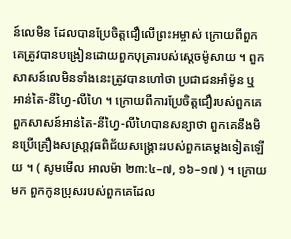ន៍លេមិន ដែលបានប្រែចិត្តជឿលើព្រះអម្ចាស់ ក្រោយពីពួកគេត្រូវបានបង្រៀនដោយពួកបុត្រារបស់ស្ដេចម៉ូសាយ ។ ពួកសាសន៍លេមិនទាំងនេះត្រូវបានហៅថា ប្រជាជនអាំម៉ូន ឬ អាន់តៃ-នីហ្វៃ-លីហៃ ។ ក្រោយពីការប្រែចិត្តជឿរបស់ពួកគេ ពួកសាសន៍អាន់តៃ-នីហ្វៃ-លីហៃបានសន្យាថា ពួកគេនឹងមិនប្រើគ្រឿងសស្រា្ដវុធពិជ័យសង្គ្រោះរបស់ពួកគេម្ដងទៀតឡើយ ។ ( សូមមើល អាលម៉ា ២៣:៤–៧, ១៦–១៧ ) ។ ក្រោយមក ពួកកូនប្រុសរបស់ពួកគេដែល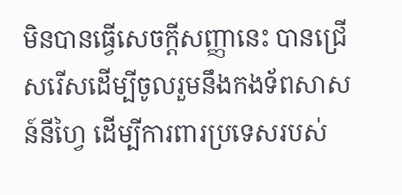មិនបានធ្វើសេចក្ដីសញ្ញានេះ បានជ្រើសរើសដើម្បីចូលរួមនឹងកងទ័ពសាសន៍នីហ្វៃ ដើម្បីការពារប្រទេសរបស់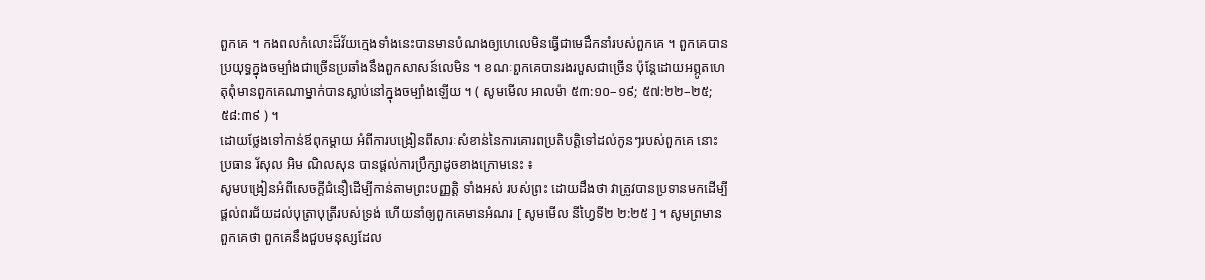ពួកគេ ។ កងពលកំលោះដ៏វ័យក្មេងទាំងនេះបានមានបំណងឲ្យហេលេមិនធ្វើជាមេដឹកនាំរបស់ពួកគេ ។ ពួកគេបានប្រយុទ្ធក្នុងចម្បាំងជាច្រើនប្រឆាំងនឹងពួកសាសន៍លេមិន ។ ខណៈពួកគេបានរងរបួសជាច្រើន ប៉ុន្ដែដោយអព្ភូតហេតុពុំមានពួកគេណាម្នាក់បានស្លាប់នៅក្នុងចម្បាំងឡើយ ។ ( សូមមើល អាលម៉ា ៥៣:១០–១៩; ៥៧:២២–២៥; ៥៨:៣៩ ) ។
ដោយថ្លែងទៅកាន់ឪពុកម្ដាយ អំពីការបង្រៀនពីសារៈសំខាន់នៃការគោរពប្រតិបត្តិទៅដល់កូនៗរបស់ពួកគេ នោះប្រធាន រ័សុល អិម ណិលសុន បានផ្ដល់ការប្រឹក្សាដូចខាងក្រោមនេះ ៖
សូមបង្រៀនអំពីសេចក្ដីជំនឿដើម្បីកាន់តាមព្រះបញ្ញតិ្ត ទាំងអស់ របស់ព្រះ ដោយដឹងថា វាត្រូវបានប្រទានមកដើម្បីផ្ដល់ពរជ័យដល់បុត្រាបុត្រីរបស់ទ្រង់ ហើយនាំឲ្យពួកគេមានអំណរ [ សូមមើល នីហ្វៃទី២ ២:២៥ ] ។ សូមព្រមានពួកគេថា ពួកគេនឹងជួបមនុស្សដែល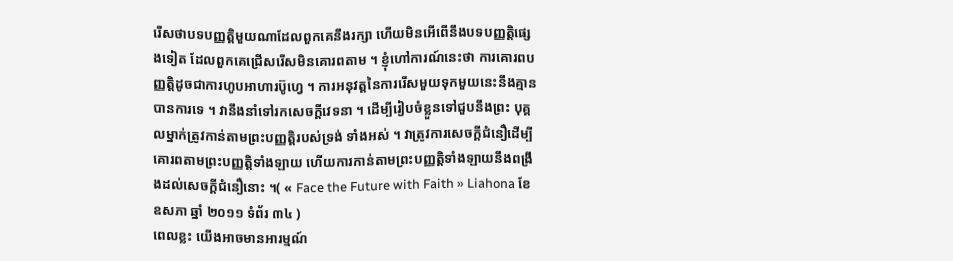រើសថាបទបញ្ញត្តិមួយណាដែលពួកគេនឹងរក្សា ហើយមិនអើពើនឹងបទបញ្ញត្តិផ្សេងទៀត ដែលពួកគេជ្រើសរើសមិនគោរពតាម ។ ខ្ញុំហៅការណ៍នេះថា ការគោរពបញ្ញត្តិដូចជាការហូបអាហារប៊ូហ្វេ ។ ការអនុវត្តនៃការរើសមួយទុកមួយនេះនឹងគ្មានបានការទេ ។ វានឹងនាំទៅរកសេចក្ដីវេទនា ។ ដើម្បីរៀបចំខ្លួនទៅជួបនឹងព្រះ បុគ្គលម្នាក់ត្រូវកាន់តាមព្រះបញ្ញត្តិរបស់ទ្រង់ ទាំងអស់ ។ វាត្រូវការសេចក្ដីជំនឿដើម្បីគោរពតាមព្រះបញ្ញត្តិទាំងឡាយ ហើយការកាន់តាមព្រះបញ្ញត្តិទាំងឡាយនឹងពង្រឹងដល់សេចក្ដីជំនឿនោះ ។( « Face the Future with Faith » Liahona ខែ ឧសភា ឆ្នាំ ២០១១ ទំព័រ ៣៤ )
ពេលខ្លះ យើងអាចមានអារម្មណ៍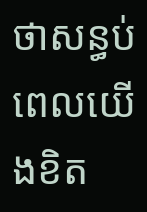ថាសន្ធប់ ពេលយើងខិត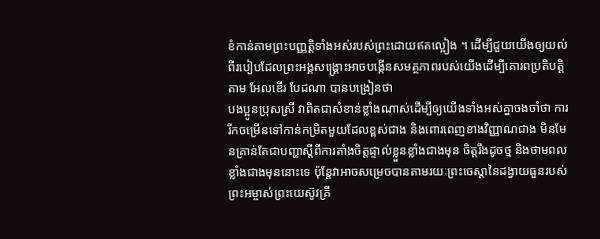ខំកាន់តាមព្រះបញ្ញត្តិទាំងអស់របស់ព្រះដោយឥតល្អៀង ។ ដើម្បីជួយយើងឲ្យយល់ពីរបៀបដែលព្រះអង្គសង្គ្រោះអាចបង្កើនសមត្ថភាពរបស់យើងដើម្បីគោរពប្រតិបត្តិតាម អែលឌើរ បែដណា បានបង្រៀនថា
បងប្អូនប្រុសស្រី វាពិតជាសំខាន់ខ្លាំងណាស់ដើម្បីឲ្យយើងទាំងអស់គ្នាចងចាំថា ការរីកចម្រើនទៅកាន់កម្រិតមួយដែលខ្ពស់ជាង និងពោរពេញខាងវិញ្ញាណជាង មិនមែនគ្រាន់តែជាបញ្ហាស្ដីពីការតាំងចិត្តផ្ទាល់ខ្លួនខ្លាំងជាងមុន ចិត្តរឹងដូចថ្ម និងថាមពលខ្លាំងជាងមុននោះទេ ប៉ុន្ដែវាអាចសម្រេចបានតាមរយៈព្រះចេស្ដានៃដង្វាយធួនរបស់ព្រះអម្ចាស់ព្រះយេស៊ូវគ្រី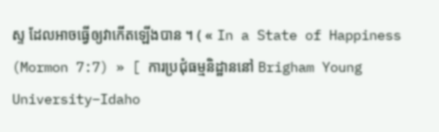ស្ទ ដែលអាចធ្វើឲ្យវាកើតឡើងបាន ។ ( « In a State of Happiness (Mormon 7:7) » [ ការប្រជុំធម្មនិដ្ឋាននៅ Brigham Young University–Idaho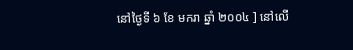នៅថ្ងៃទី ៦ ខែ មករា ឆ្នាំ ២០០៤ ] នៅលើ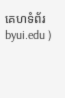គេហទំព័រ byui.edu )